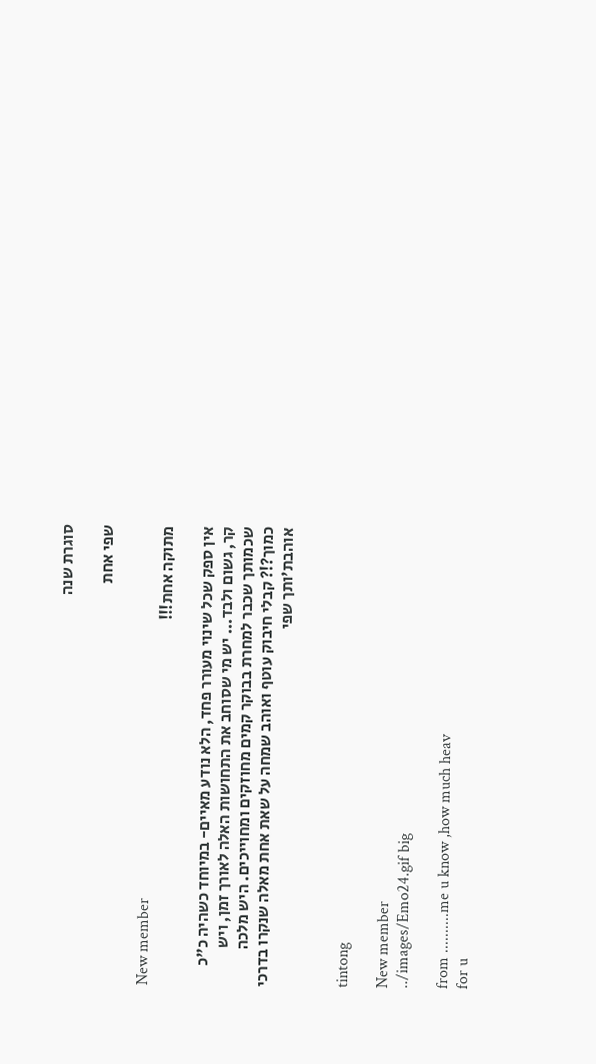סוגרת שנה

שפי אחת

New member
מתוקה אחת!!!

אין ספק שכל שינוי מעורר פחד, הלא נודע מאיים- במיוחד כשהיה כ"כ קר, גשום ולבד... יש מי שסוחב את התחושות האלה לאורך זמן, ויש שכמותך שכבר למחרת בבוקר קמים מחוזקים ומחוייכים. היש מלכה כמוך?!? קבלי חיבוק עוטף ואוהב שמחה על שאת אחת מאלה שנקרו בדרכי אוהבת'ותך שפי


tintong

New member
../images/Emo24.gif big

from ..........me u know ,how much heav
for u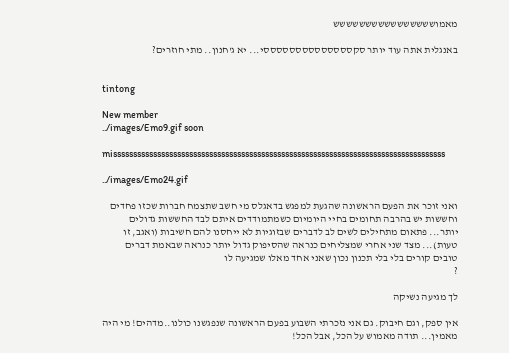מאמושששששששששששששששש

באנגלית אתה עוד יותר סקססססססססססססססי... יא ג'חנון.. מתי חוזרים?


tintong

New member
../images/Emo9.gif soon

misssssssssssssssssssssssssssssssssssssssssssssssssssssssssssssssssssssssssssssssssss

../images/Emo24.gif

ואני זוכר את הפעם הראשונה שהגעת למפגש בדאגלס מי חשב שתצמח חברות שכזו פחדים וחששות יש בהרבה תחומים בחיי היומיום כשמתמודדים איתם לבד החששות גדולים יותר... פתאום מתחילים לשים לב לדברים שבזוגיות לא ייחסנו להם חשיבות (ואגב, זו טעות)... מצד שני אחרי שמצליחים כנראה שהסיפוק גדול יותר כנראה שבאמת דברים טובים קורים בלי בלי תכנון נכון שאני אחד מאלו שמגיעה לו
?

לך מגיעה נשיקה

אין ספק, וגם חיבוק. גם אני נזכרתי השבוע בפעם הראשונה שנפגשנו כולנו..מדהים! מי היה מאמין... תודה מאמוש על הכל, אבל הכל!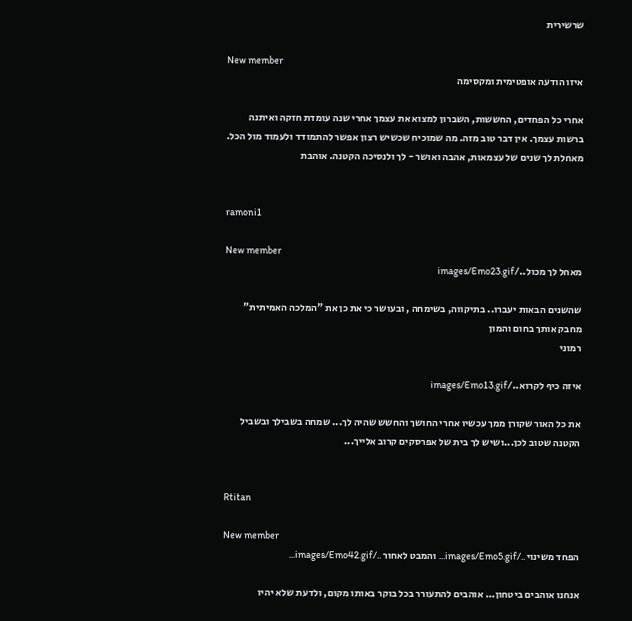שרשירית

New member
איזו הודעה אופטימית ומקסימה

אחרי כל הפחדים, החששות, השברון למצוא את עצמך אחרי שנה עומדת חזקה ואיתנה ברשות עצמך. אין דבר טוב מזה. מה שמוכיח שכשיש רצון אפשר להתמודד ולעמוד מול הכל. מאחלת לך שנים של עצמאות, אהבה ואושר - לך ולנסיכה הקטנה. אוהבת


ramoni1

New member
מאחל לך מכול../images/Emo23.gif

שהשנים הבאות יעברו.. בתיקווה, בשימחה , ובעושר כי את כן את "המלכה האמיתית" מחבק אותך בחום והמון
רמוני

איזה כיף לקרוא../images/Emo13.gif

את כל האור שקורן ממך עכשיו אחרי החושך והחשש שהיה לך... שמחה בשבילך ובשביל הקטנה שטוב לכן...ושיש לך בית של אפרסקים קרוב אלייך...


Rtitan

New member
הפחד משינוי ../images/Emo5.gif... והמבט לאחור ../images/Emo42.gif...

אנחנו אוהבים ביטחון... אוהבים להתעורר בכל בוקר באותו מקום, ולדעת שלא יהיו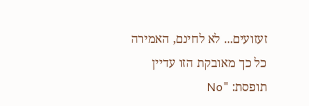זעזועים... לא לחינם, האמירה כל כך מאובקת הזו עדיין תופסת: "No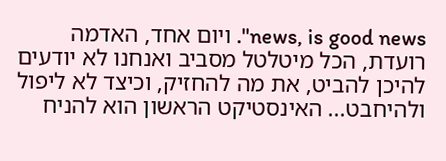news, is good news". ויום אחד, האדמה רועדת, הכל מיטלטל מסביב ואנחנו לא יודעים להיכן להביט, את מה להחזיק, וכיצד לא ליפול ולהיחבט... האינסטיקט הראשון הוא להניח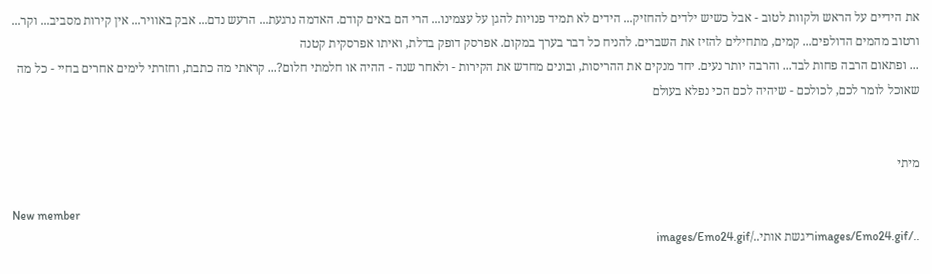את הידיים על הראש ולקוות לטוב - אבל כשיש ילדים להחזיק... הידים לא תמיד פנויות להגן על עצמינו... הרי הם באים קודם. האדמה נרגעת... הרעש נדם... אבק באוויר... אין קירות מסביב... וקר... ורטוב מהמים הדולפים... קמים, מתחילים להזיז את השברים. להניח כל דבר בערך במקום. אפרסק דופק בדלת, ואיתו אפרסקית קטנה
... ופתאום הרבה פחות לבד... והרבה יותר נעים. יחד מנקים את ההריסות, ובונים מחדש את הקירות - ולאחר שנה - ההיה או חלמתי חלום?... קראתי מה כתבת, וחזרתי לימים אחרים בחיי - כל מה שאוכל לומר לכם, לכולכם - שיהיה לכם הכי נפלא בעולם


מיתי

New member
../images/Emo24.gifריגשת אותי../images/Emo24.gif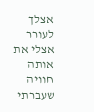אצלך לעורר אצלי את אותה חוויה שעברתי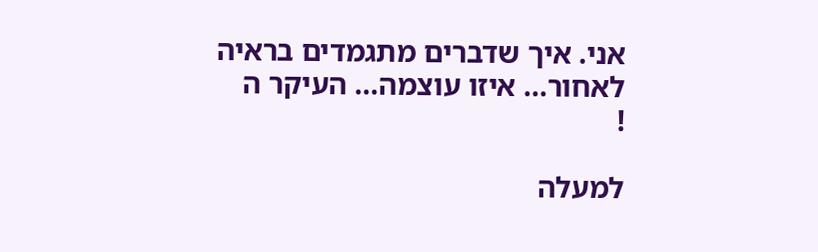אני. איך שדברים מתגמדים בראיה לאחור... איזו עוצמה... העיקר ה
!

למעלה